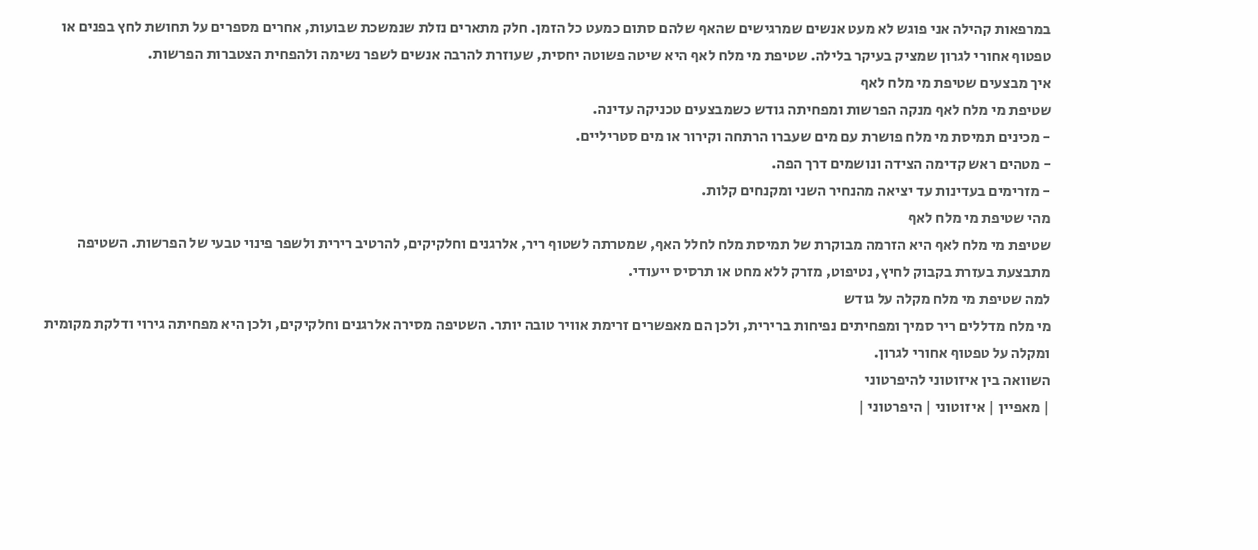במרפאות קהילה אני פוגש לא מעט אנשים שמרגישים שהאף שלהם סתום כמעט כל הזמן. חלק מתארים נזלת שנמשכת שבועות, אחרים מספרים על תחושת לחץ בפנים או טפטוף אחורי לגרון שמציק בעיקר בלילה. שטיפת מי מלח לאף היא שיטה פשוטה יחסית, שעוזרת להרבה אנשים לשפר נשימה ולהפחית הצטברות הפרשות.
איך מבצעים שטיפת מי מלח לאף
שטיפת מי מלח לאף מנקה הפרשות ומפחיתה גודש כשמבצעים טכניקה עדינה.
- מכינים תמיסת מי מלח פושרת עם מים שעברו הרתחה וקירור או מים סטריליים.
- מטהים ראש קדימה הצידה ונושמים דרך הפה.
- מזרימים בעדינות עד יציאה מהנחיר השני ומקנחים קלות.
מהי שטיפת מי מלח לאף
שטיפת מי מלח לאף היא הזרמה מבוקרת של תמיסת מלח לחלל האף, שמטרתה לשטוף ריר, אלרגנים וחלקיקים, להרטיב רירית ולשפר פינוי טבעי של הפרשות. השטיפה מתבצעת בעזרת בקבוק לחיץ, נטיפוט, מזרק ללא מחט או תרסיס ייעודי.
למה שטיפת מי מלח מקלה על גודש
מי מלח מדללים ריר סמיך ומפחיתים נפיחות ברירית, ולכן הם מאפשרים זרימת אוויר טובה יותר. השטיפה מסירה אלרגנים וחלקיקים, ולכן היא מפחיתה גירוי ודלקת מקומית ומקלה על טפטוף אחורי לגרון.
השוואה בין איזוטוני להיפרטוני
| מאפיין | איזוטוני | היפרטוני |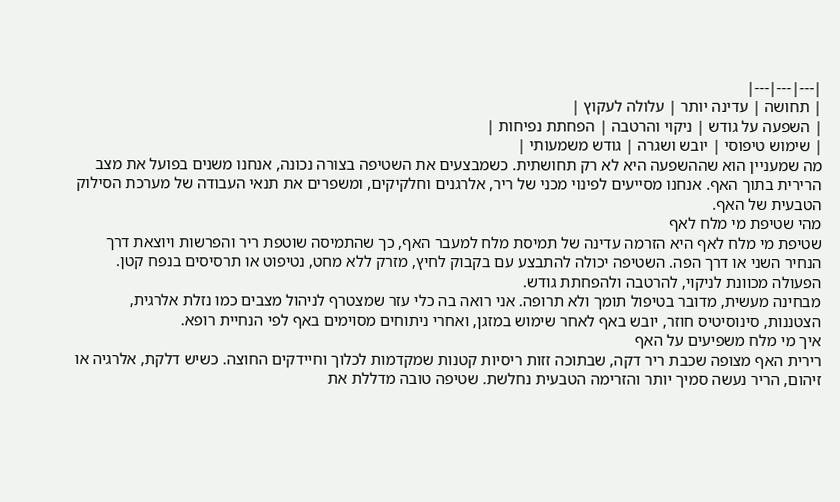|---|---|---|
| תחושה | עדינה יותר | עלולה לעקוץ |
| השפעה על גודש | ניקוי והרטבה | הפחתת נפיחות |
| שימוש טיפוסי | יובש ושגרה | גודש משמעותי |
מה שמעניין הוא שההשפעה היא לא רק תחושתית. כשמבצעים את השטיפה בצורה נכונה, אנחנו משנים בפועל את מצב הרירית בתוך האף. אנחנו מסייעים לפינוי מכני של ריר, אלרגנים וחלקיקים, ומשפרים את תנאי העבודה של מערכת הסילוק הטבעית של האף.
מהי שטיפת מי מלח לאף
שטיפת מי מלח לאף היא הזרמה עדינה של תמיסת מלח למעבר האף, כך שהתמיסה שוטפת ריר והפרשות ויוצאת דרך הנחיר השני או דרך הפה. השטיפה יכולה להתבצע עם בקבוק לחיץ, מזרק ללא מחט, נטיפוט או תרסיסים בנפח קטן. הפעולה מכוונת לניקוי, להרטבה ולהפחתת גודש.
מבחינה מעשית, מדובר בטיפול תומך ולא תרופה. אני רואה בה כלי עזר שמצטרף לניהול מצבים כמו נזלת אלרגית, הצטננות, סינוסיטיס חוזר, יובש באף לאחר שימוש במזגן, ואחרי ניתוחים מסוימים באף לפי הנחיית רופא.
איך מי מלח משפיעים על האף
רירית האף מצופה שכבת ריר דקה, שבתוכה זזות ריסיות קטנות שמקדמות לכלוך וחיידקים החוצה. כשיש דלקת, אלרגיה או זיהום, הריר נעשה סמיך יותר והזרימה הטבעית נחלשת. שטיפה טובה מדללת את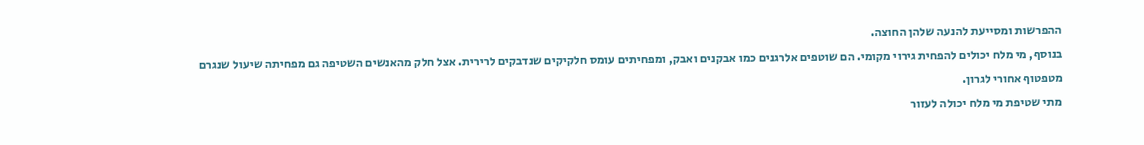ההפרשות ומסייעת להנעה שלהן החוצה.
בנוסף, מי מלח יכולים להפחית גירוי מקומי. הם שוטפים אלרגנים כמו אבקנים ואבק, ומפחיתים עומס חלקיקים שנדבקים לרירית. אצל חלק מהאנשים השטיפה גם מפחיתה שיעול שנגרם מטפטוף אחורי לגרון.
מתי שטיפת מי מלח יכולה לעזור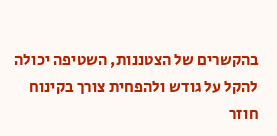בהקשרים של הצטננות, השטיפה יכולה להקל על גודש ולהפחית צורך בקינוח חוזר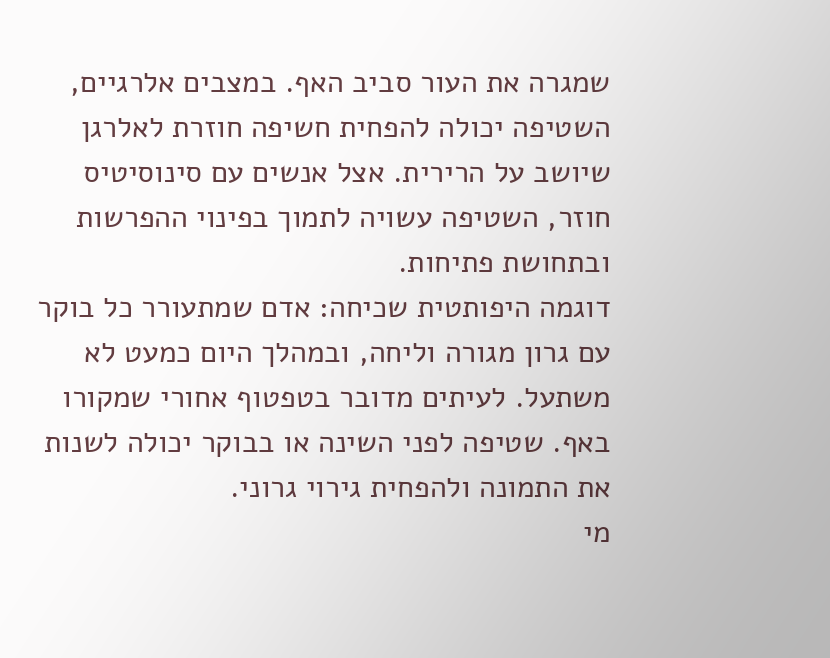שמגרה את העור סביב האף. במצבים אלרגיים, השטיפה יכולה להפחית חשיפה חוזרת לאלרגן שיושב על הרירית. אצל אנשים עם סינוסיטיס חוזר, השטיפה עשויה לתמוך בפינוי ההפרשות ובתחושת פתיחות.
דוגמה היפותטית שכיחה: אדם שמתעורר כל בוקר עם גרון מגורה וליחה, ובמהלך היום כמעט לא משתעל. לעיתים מדובר בטפטוף אחורי שמקורו באף. שטיפה לפני השינה או בבוקר יכולה לשנות את התמונה ולהפחית גירוי גרוני.
מי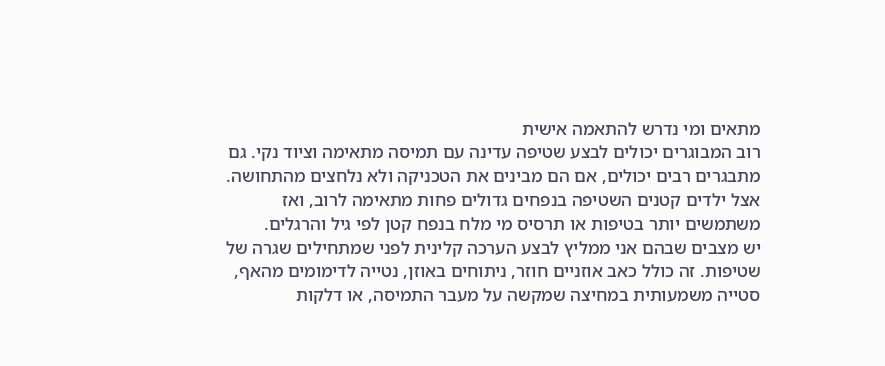מתאים ומי נדרש להתאמה אישית
רוב המבוגרים יכולים לבצע שטיפה עדינה עם תמיסה מתאימה וציוד נקי. גם מתבגרים רבים יכולים, אם הם מבינים את הטכניקה ולא נלחצים מהתחושה. אצל ילדים קטנים השטיפה בנפחים גדולים פחות מתאימה לרוב, ואז משתמשים יותר בטיפות או תרסיס מי מלח בנפח קטן לפי גיל והרגלים.
יש מצבים שבהם אני ממליץ לבצע הערכה קלינית לפני שמתחילים שגרה של שטיפות. זה כולל כאב אוזניים חוזר, ניתוחים באוזן, נטייה לדימומים מהאף, סטייה משמעותית במחיצה שמקשה על מעבר התמיסה, או דלקות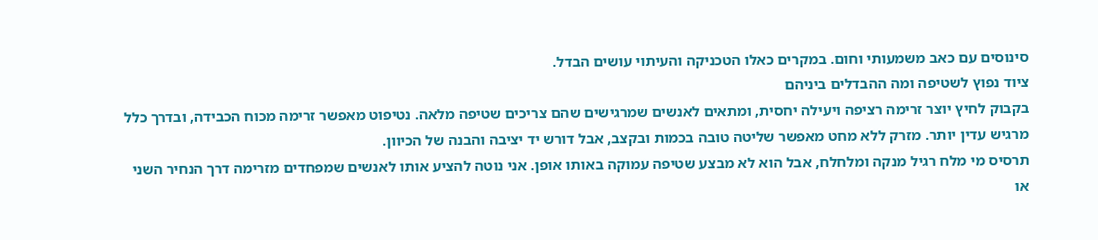סינוסים עם כאב משמעותי וחום. במקרים כאלו הטכניקה והעיתוי עושים הבדל.
ציוד נפוץ לשטיפה ומה ההבדלים ביניהם
בקבוק לחיץ יוצר זרימה רציפה ויעילה יחסית, ומתאים לאנשים שמרגישים שהם צריכים שטיפה מלאה. נטיפוט מאפשר זרימה מכוח הכבידה, ובדרך כלל מרגיש עדין יותר. מזרק ללא מחט מאפשר שליטה טובה בכמות ובקצב, אבל דורש יד יציבה והבנה של הכיוון.
תרסיס מי מלח רגיל מנקה ומלחלח, אבל הוא לא מבצע שטיפה עמוקה באותו אופן. אני נוטה להציע אותו לאנשים שמפחדים מזרימה דרך הנחיר השני או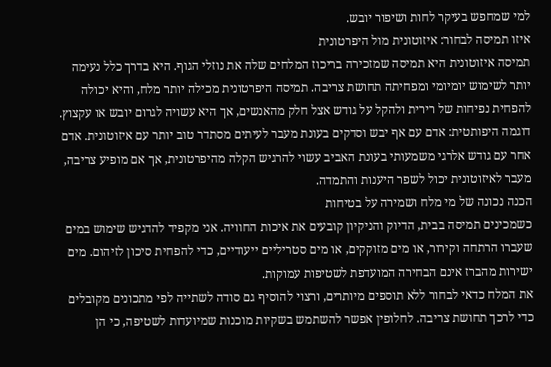למי שמחפש בעיקר לחות ושיפור יובש.
איזו תמיסה לבחור: איזוטונית מול היפרטונית
תמיסה איזוטונית היא תמיסה שמזכירה בריכוז המלחים שלה את נוזלי הגוף. היא בדרך כלל נעימה יותר לשימוש יומיומי ומפחיתה תחושת צריבה. תמיסה היפרטונית מכילה יותר מלח, והיא יכולה להפחית נפיחות של רירית ולהקל על גודש אצל חלק מהאנשים, אך היא עשויה לגרום יובש או עקצוץ.
דוגמה היפותטית: אדם עם אף יבש וסדקים בעונת מעבר לעיתים מסתדר טוב יותר עם איזוטונית. אדם אחר עם גודש אלרגי משמעותי בעונת האביב עשוי להרגיש הקלה מהיפרטונית, אך אם מופיע צריבה, מעבר לאיזוטונית יכול לשפר היענות והתמדה.
הכנה נכונה של מי מלח ושמירה על בטיחות
כשמכינים תמיסה בבית, הדיוק והניקיון קובעים את איכות החוויה. אני מקפיד להדגיש שימוש במים שעברו הרתחה וקירור, או מים מזוקקים, או מים סטריליים ייעודיים, כדי להפחית סיכון לזיהום. מים ישירות מהברז אינם הבחירה המועדפת לשטיפות עמוקות.
את המלח כדאי לבחור ללא תוספים מיותרים, ורצוי להוסיף גם סודה לשתייה לפי מתכונים מקובלים כדי לרכך תחושת צריבה. לחלופין אפשר להשתמש בשקיות מוכנות שמיועדות לשטיפה, כי הן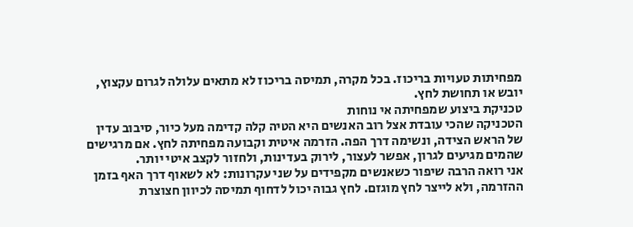מפחיתות טעויות בריכוז. בכל מקרה, תמיסה בריכוז לא מתאים עלולה לגרום עקצוץ, יובש או תחושת לחץ.
טכניקת ביצוע שמפחיתה אי נוחות
הטכניקה שהכי עובדת אצל רוב האנשים היא הטיה קלה קדימה מעל כיור, סיבוב עדין של הראש הצידה, ונשימה דרך הפה. הזרמה איטית וקבועה מפחיתה לחץ. אם מרגישים שהמים מגיעים לגרון, אפשר לעצור, לירוק בעדינות, ולחזור לקצב איטי יותר.
אני רואה הרבה שיפור כשאנשים מקפידים על שני עקרונות: לא לשאוף דרך האף בזמן ההזרמה, ולא לייצר לחץ מוגזם. לחץ גבוה יכול לדחוף תמיסה לכיוון חצוצרת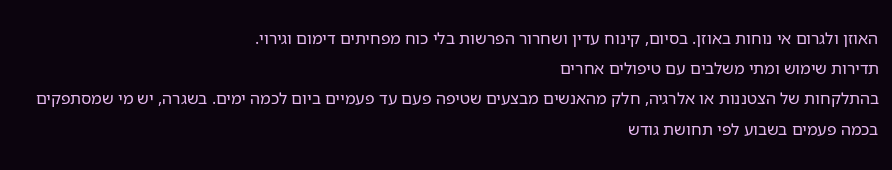האוזן ולגרום אי נוחות באוזן. בסיום, קינוח עדין ושחרור הפרשות בלי כוח מפחיתים דימום וגירוי.
תדירות שימוש ומתי משלבים עם טיפולים אחרים
בהתלקחות של הצטננות או אלרגיה, חלק מהאנשים מבצעים שטיפה פעם עד פעמיים ביום לכמה ימים. בשגרה, יש מי שמסתפקים בכמה פעמים בשבוע לפי תחושת גודש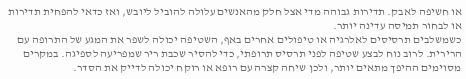או חשיפה לאבק. תדירות גבוהה מדי אצל חלק מהאנשים עלולה להוביל ליובש, ואז כדאי להפחית תדירות או לבחור תמיסה עדינה יותר.
כשמשלבים תרסיסים לאלרגיה או טיפולים אחרים באף, השטיפה יכולה לשפר את המגע של התרופה עם הרירית. לרוב נוח לבצע שטיפה לפני תרסיס תרופתי, כדי להסיר שכבת ריר שמפריעה לספיגה. במקרים מסוימים ההיפך מתאים יותר, ולכן שיחה קצרה עם רופא או רוקח יכולה לדייק את הסדר.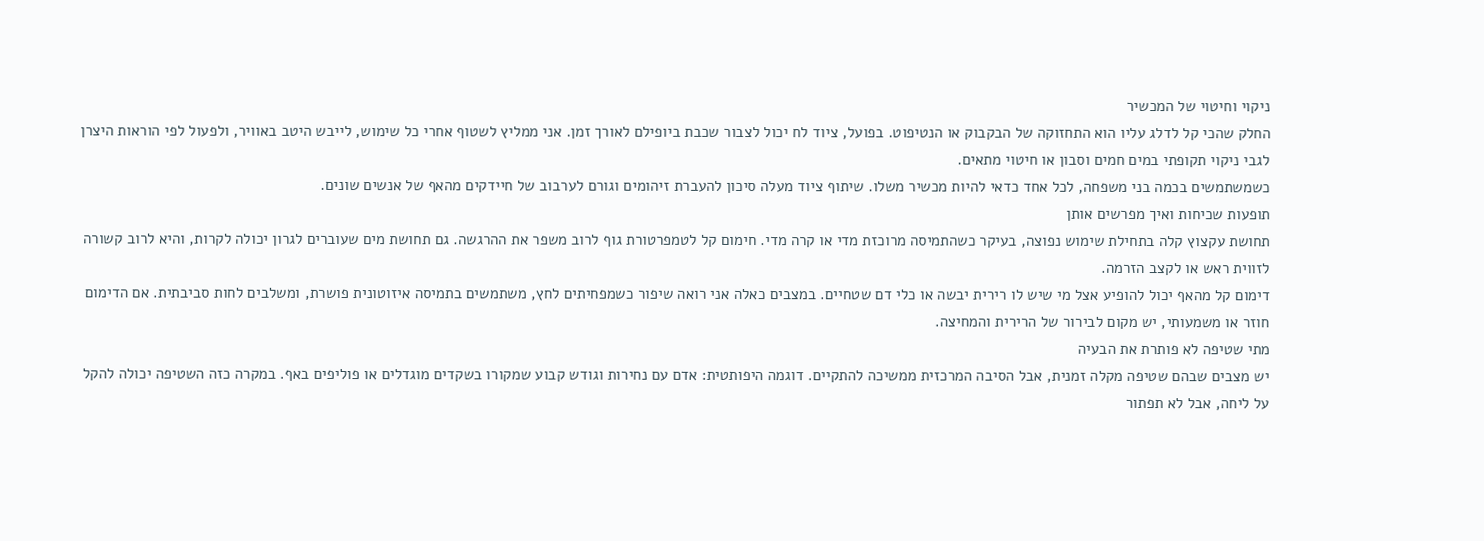ניקוי וחיטוי של המכשיר
החלק שהכי קל לדלג עליו הוא התחזוקה של הבקבוק או הנטיפוט. בפועל, ציוד לח יכול לצבור שכבת ביופילם לאורך זמן. אני ממליץ לשטוף אחרי כל שימוש, לייבש היטב באוויר, ולפעול לפי הוראות היצרן לגבי ניקוי תקופתי במים חמים וסבון או חיטוי מתאים.
כשמשתמשים בכמה בני משפחה, לכל אחד כדאי להיות מכשיר משלו. שיתוף ציוד מעלה סיכון להעברת זיהומים וגורם לערבוב של חיידקים מהאף של אנשים שונים.
תופעות שכיחות ואיך מפרשים אותן
תחושת עקצוץ קלה בתחילת שימוש נפוצה, בעיקר כשהתמיסה מרוכזת מדי או קרה מדי. חימום קל לטמפרטורת גוף לרוב משפר את ההרגשה. גם תחושת מים שעוברים לגרון יכולה לקרות, והיא לרוב קשורה לזווית ראש או לקצב הזרמה.
דימום קל מהאף יכול להופיע אצל מי שיש לו רירית יבשה או כלי דם שטחיים. במצבים כאלה אני רואה שיפור כשמפחיתים לחץ, משתמשים בתמיסה איזוטונית פושרת, ומשלבים לחות סביבתית. אם הדימום חוזר או משמעותי, יש מקום לבירור של הרירית והמחיצה.
מתי שטיפה לא פותרת את הבעיה
יש מצבים שבהם שטיפה מקלה זמנית, אבל הסיבה המרכזית ממשיכה להתקיים. דוגמה היפותטית: אדם עם נחירות וגודש קבוע שמקורו בשקדים מוגדלים או פוליפים באף. במקרה כזה השטיפה יכולה להקל על ליחה, אבל לא תפתור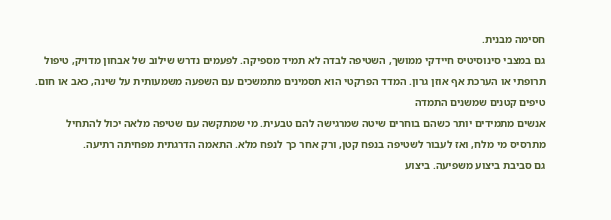חסימה מבנית.
גם במצבי סינוסיטיס חיידקי ממושך, השטיפה לבדה לא תמיד מספיקה. לפעמים נדרש שילוב של אבחון מדויק, טיפול תרופתי או הערכת אף אוזן גרון. המדד הפרקטי הוא תסמינים מתמשכים עם השפעה משמעותית על שינה, כאב או חום.
טיפים קטנים שמשנים התמדה
אנשים מתמידים יותר כשהם בוחרים שיטה שמרגישה להם טבעית. מי שמתקשה עם שטיפה מלאה יכול להתחיל מתרסיס מי מלח, ואז לעבור לשטיפה בנפח קטן, ורק אחר כך לנפח מלא. התאמה הדרגתית מפחיתה רתיעה.
גם סביבת ביצוע משפיעה. ביצוע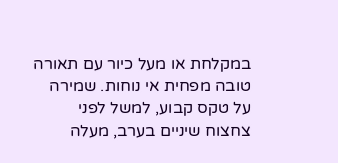במקלחת או מעל כיור עם תאורה טובה מפחית אי נוחות. שמירה על טקס קבוע, למשל לפני צחצוח שיניים בערב, מעלה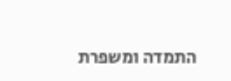התמדה ומשפרת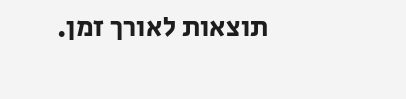תוצאות לאורך זמן.